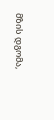მზის დგომა,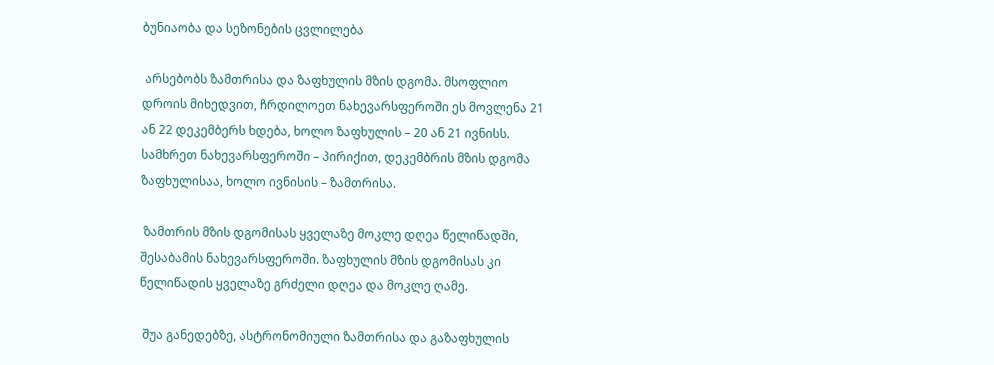ბუნიაობა და სეზონების ცვლილება

 არსებობს ზამთრისა და ზაფხულის მზის დგომა. მსოფლიო დროის მიხედვით, ჩრდილოეთ ნახევარსფეროში ეს მოვლენა 21 ან 22 დეკემბერს ხდება, ხოლო ზაფხულის – 20 ან 21 ივნისს. სამხრეთ ნახევარსფეროში – პირიქით, დეკემბრის მზის დგომა ზაფხულისაა, ხოლო ივნისის – ზამთრისა.

 ზამთრის მზის დგომისას ყველაზე მოკლე დღეა წელიწადში, შესაბამის ნახევარსფეროში. ზაფხულის მზის დგომისას კი წელიწადის ყველაზე გრძელი დღეა და მოკლე ღამე.

 შუა განედებზე, ასტრონომიული ზამთრისა და გაზაფხულის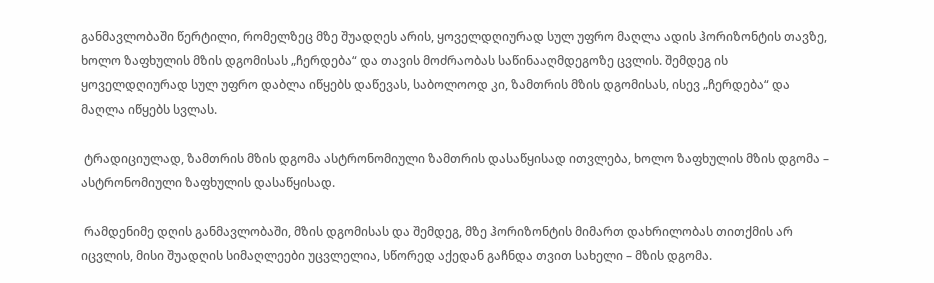განმავლობაში წერტილი, რომელზეც მზე შუადღეს არის, ყოველდღიურად სულ უფრო მაღლა ადის ჰორიზონტის თავზე, ხოლო ზაფხულის მზის დგომისას „ჩერდება“ და თავის მოძრაობას საწინააღმდეგოზე ცვლის. შემდეგ ის ყოველდღიურად სულ უფრო დაბლა იწყებს დაწევას, საბოლოოდ კი, ზამთრის მზის დგომისას, ისევ „ჩერდება“ და მაღლა იწყებს სვლას.

 ტრადიციულად, ზამთრის მზის დგომა ასტრონომიული ზამთრის დასაწყისად ითვლება, ხოლო ზაფხულის მზის დგომა – ასტრონომიული ზაფხულის დასაწყისად.

 რამდენიმე დღის განმავლობაში, მზის დგომისას და შემდეგ, მზე ჰორიზონტის მიმართ დახრილობას თითქმის არ იცვლის, მისი შუადღის სიმაღლეები უცვლელია, სწორედ აქედან გაჩნდა თვით სახელი – მზის დგომა.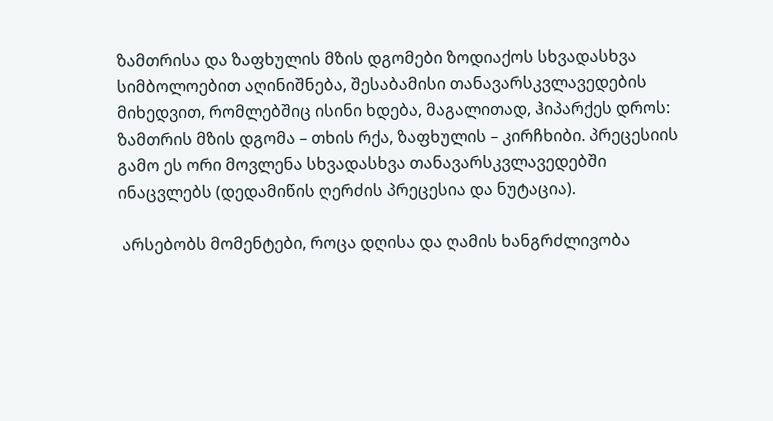ზამთრისა და ზაფხულის მზის დგომები ზოდიაქოს სხვადასხვა სიმბოლოებით აღინიშნება, შესაბამისი თანავარსკვლავედების მიხედვით, რომლებშიც ისინი ხდება, მაგალითად, ჰიპარქეს დროს: ზამთრის მზის დგომა – თხის რქა, ზაფხულის – კირჩხიბი. პრეცესიის გამო ეს ორი მოვლენა სხვადასხვა თანავარსკვლავედებში ინაცვლებს (დედამიწის ღერძის პრეცესია და ნუტაცია).

 არსებობს მომენტები, როცა დღისა და ღამის ხანგრძლივობა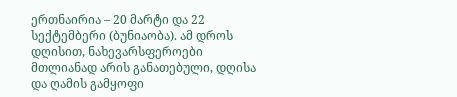ერთნაირია – 20 მარტი და 22 სექტემბერი (ბუნიაობა). ამ დროს დღისით, ნახევარსფეროები მთლიანად არის განათებული, დღისა და ღამის გამყოფი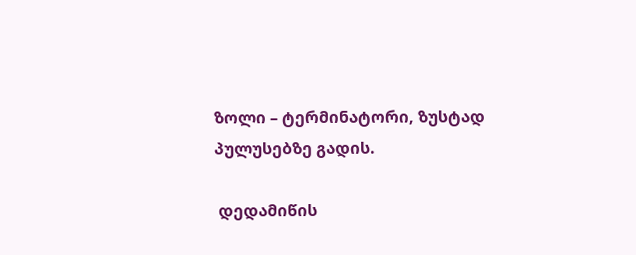ზოლი – ტერმინატორი, ზუსტად პულუსებზე გადის.

 დედამიწის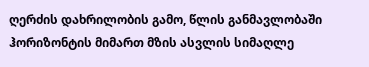ღერძის დახრილობის გამო, წლის განმავლობაში ჰორიზონტის მიმართ მზის ასვლის სიმაღლე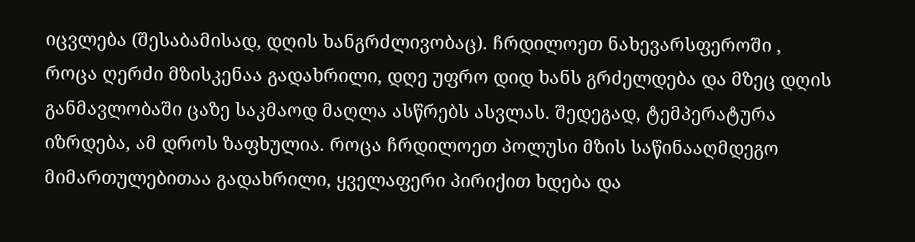იცვლება (შესაბამისად, დღის ხანგრძლივობაც). ჩრდილოეთ ნახევარსფეროში , როცა ღერძი მზისკენაა გადახრილი, დღე უფრო დიდ ხანს გრძელდება და მზეც დღის განმავლობაში ცაზე საკმაოდ მაღლა ასწრებს ასვლას. შედეგად, ტემპერატურა იზრდება, ამ დროს ზაფხულია. როცა ჩრდილოეთ პოლუსი მზის საწინააღმდეგო მიმართულებითაა გადახრილი, ყველაფერი პირიქით ხდება და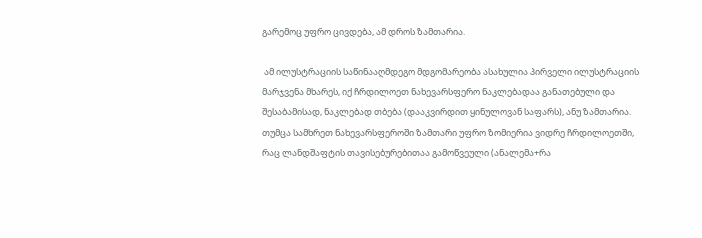გარემოც უფრო ცივდება, ამ დროს ზამთარია.

 ამ ილუსტრაციის საწინააღმდეგო მდგომარეობა ასახულია პირველი ილუსტრაციის მარჯვენა მხარეს, იქ ჩრდილოეთ ნახევარსფერო ნაკლებადაა განათებული და შესაბამისად, ნაკლებად თბება (დააკვირდით ყინულოვან საფარს), ანუ ზამთარია. თუმცა სამხრეთ ნახევარსფეროში ზამთარი უფრო ზომიერია ვიდრე ჩრდილოეთში, რაც ლანდშაფტის თავისებურებითაა გამოწვეული (ანალემა+რა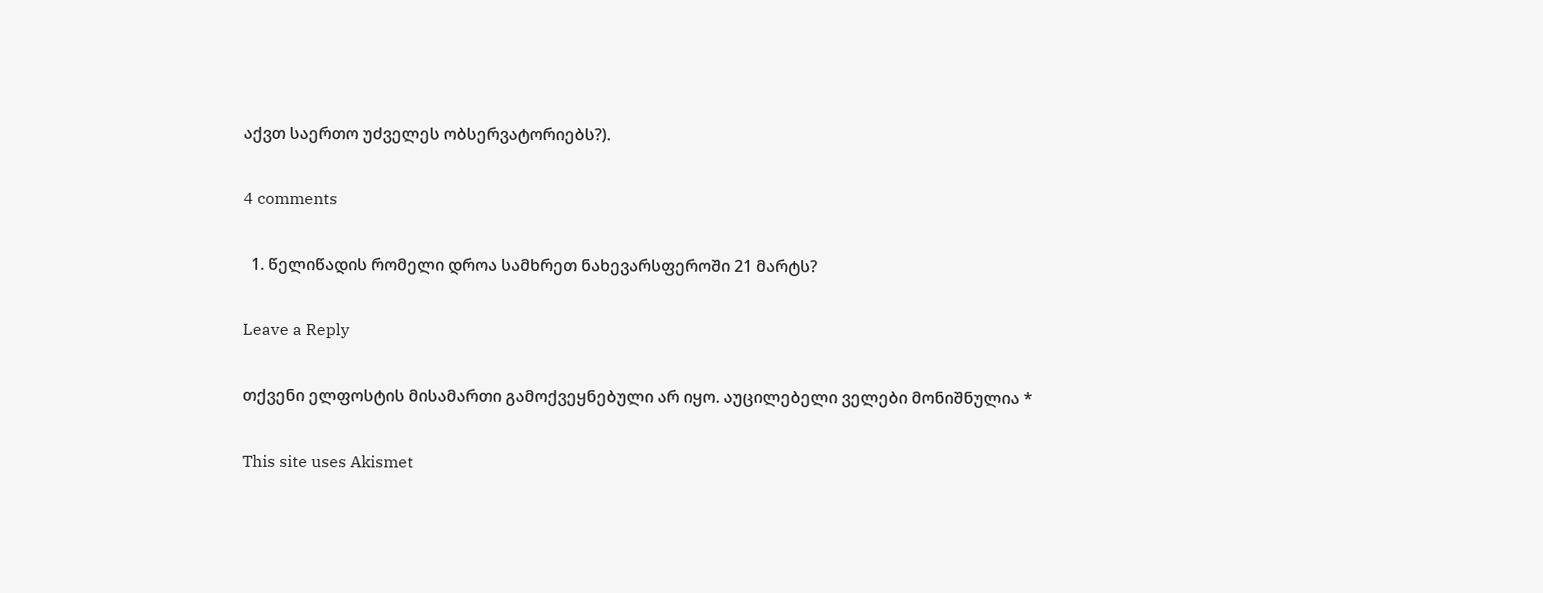აქვთ საერთო უძველეს ობსერვატორიებს?).

4 comments

  1. წელიწადის რომელი დროა სამხრეთ ნახევარსფეროში 21 მარტს?

Leave a Reply

თქვენი ელფოსტის მისამართი გამოქვეყნებული არ იყო. აუცილებელი ველები მონიშნულია *

This site uses Akismet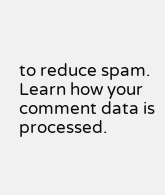to reduce spam. Learn how your comment data is processed.